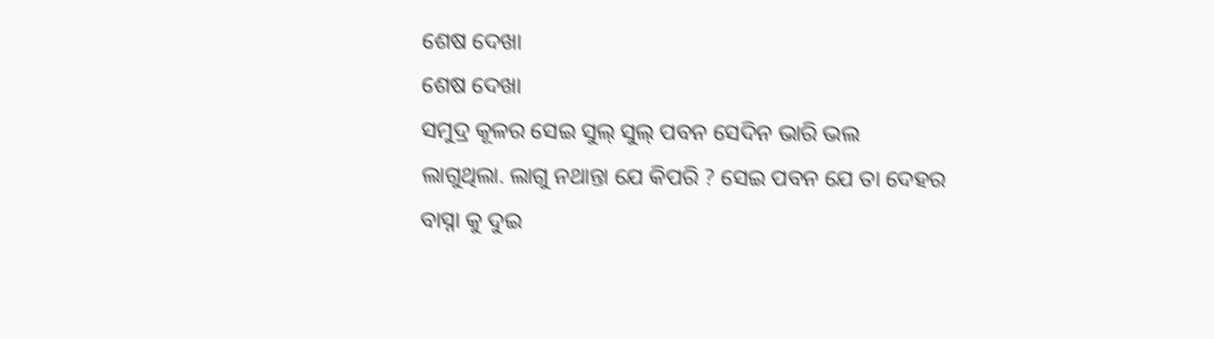ଶେଷ ଦେଖା
ଶେଷ ଦେଖା
ସମୁଦ୍ର କୂଳର ସେଇ ସୁଲ୍ ସୁଲ୍ ପବନ ସେଦିନ ଭାରି ଭଲ ଲାଗୁଥିଲା. ଲାଗୁ ନଥାନ୍ତା ଯେ କିପରି ? ସେଇ ପବନ ଯେ ତା ଦେହର ବାସ୍ନା କୁ ଦୁଇ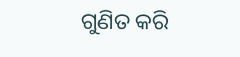ଗୁଣିତ କରି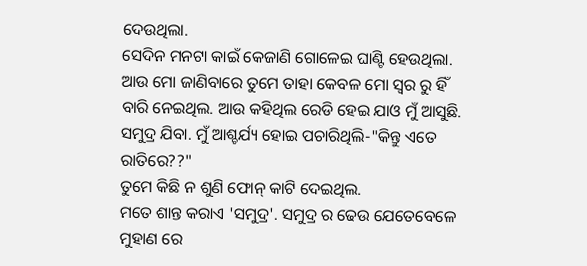ଦେଉଥିଲା.
ସେଦିନ ମନଟା କାଇଁ କେଜାଣି ଗୋଳେଇ ଘାଣ୍ଟି ହେଉଥିଲା. ଆଉ ମୋ ଜାଣିବାରେ ତୁମେ ତାହା କେବଳ ମୋ ସ୍ଵର ରୁ ହିଁ ବାରି ନେଇଥିଲ. ଆଉ କହିଥିଲ ରେଡି ହେଇ ଯାଓ ମୁଁ ଆସୁଛି. ସମୁଦ୍ର ଯିବା. ମୁଁ ଆଶ୍ଚର୍ଯ୍ୟ ହୋଇ ପଚାରିଥିଲି-"କିନ୍ତୁ ଏତେ ରାତିରେ??"
ତୁମେ କିଛି ନ ଶୁଣି ଫୋନ୍ କାଟି ଦେଇଥିଲ.
ମତେ ଶାନ୍ତ କରାଏ 'ସମୁଦ୍ର'. ସମୁଦ୍ର ର ଢେଉ ଯେତେବେଳେ ମୁହାଣ ରେ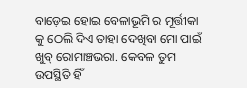ବାଡ଼େଇ ହୋଇ ବେଳାଭୂମି ର ମୂର୍ତ୍ତୀକା କୁ ଠେଲି ଦିଏ ତାହା ଦେଖିବା ମୋ ପାଇଁ ଖୁବ୍ ରୋମାଞ୍ଚଭରା. କେବଳ ତୁମ ଉପସ୍ଥିତି ହିଁ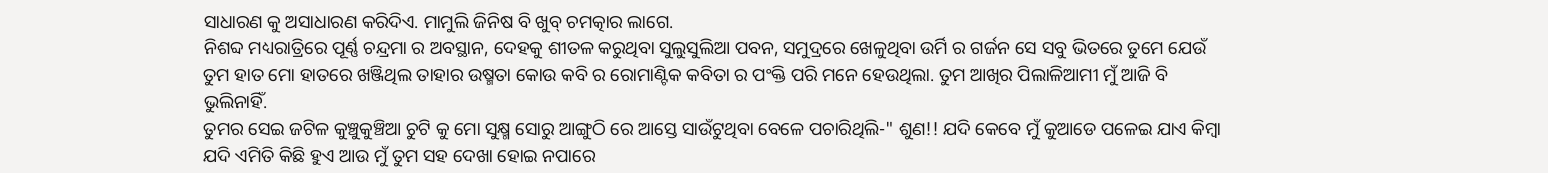ସାଧାରଣ କୁ ଅସାଧାରଣ କରିଦିଏ. ମାମୁଲି ଜିନିଷ ବି ଖୁବ୍ ଚମତ୍କାର ଲାଗେ.
ନିଶବ୍ଦ ମଧ୍ୟରାତ୍ରିରେ ପୂର୍ଣ୍ଣ ଚନ୍ଦ୍ରମା ର ଅବସ୍ଥାନ, ଦେହକୁ ଶୀତଳ କରୁଥିବା ସୁଲୁସୁଲିଆ ପବନ, ସମୁଦ୍ରରେ ଖେଳୁଥିବା ଉର୍ମି ର ଗର୍ଜନ ସେ ସବୁ ଭିତରେ ତୁମେ ଯେଉଁ ତୁମ ହାତ ମୋ ହାତରେ ଖଞ୍ଜିଥିଲ ତାହାର ଉଷ୍ମତା କୋଉ କବି ର ରୋମାଣ୍ଟିକ କବିତା ର ପଂକ୍ତି ପରି ମନେ ହେଉଥିଲା. ତୁମ ଆଖିର ପିଲାଳିଆମୀ ମୁଁ ଆଜି ବି ଭୁଲିନାହିଁ.
ତୁମର ସେଇ ଜଟିଳ କୁଞ୍ଚୁକୁଞ୍ଚିଆ ଚୁଟି କୁ ମୋ ସୁକ୍ଷ୍ମ ସୋରୁ ଆଙ୍ଗୁଠି ରେ ଆସ୍ତେ ସାଉଁଟୁଥିବା ବେଳେ ପଚାରିଥିଲି-" ଶୁଣ!! ଯଦି କେବେ ମୁଁ କୁଆଡେ ପଳେଇ ଯାଏ କିମ୍ବା ଯଦି ଏମିତି କିଛି ହୁଏ ଆଉ ମୁଁ ତୁମ ସହ ଦେଖା ହୋଇ ନପାରେ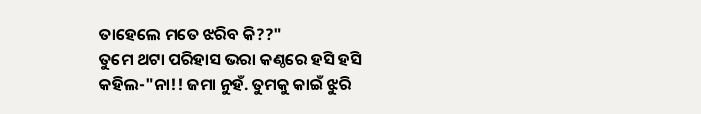ତାହେଲେ ମତେ ଝରିବ କି??"
ତୁମେ ଥଟା ପରିହାସ ଭରା କଣ୍ଠରେ ହସି ହସି କହିଲ-"ନା!! ଜମା ନୁହଁ. ତୁମକୁ କାଇଁ ଝୁରି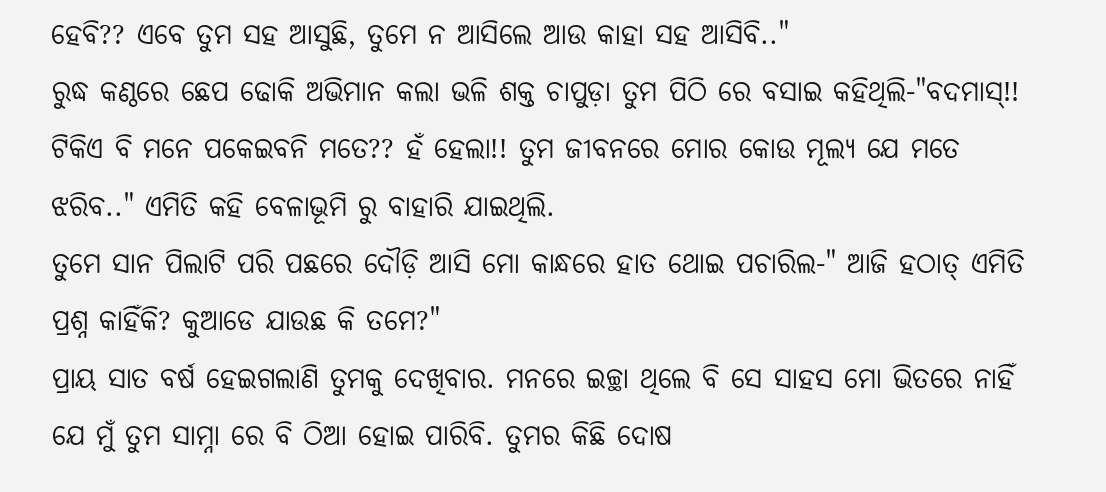ହେବି?? ଏବେ ତୁମ ସହ ଆସୁଛି, ତୁମେ ନ ଆସିଲେ ଆଉ କାହା ସହ ଆସିବି.."
ରୁଦ୍ଧ କଣ୍ଠରେ ଛେପ ଢୋକି ଅଭିମାନ କଲା ଭଳି ଶକ୍ତ ଚାପୁଡ଼ା ତୁମ ପିଠି ରେ ବସାଇ କହିଥିଲି-"ବଦମାସ୍!! ଟିକିଏ ବି ମନେ ପକେଇବନି ମତେ?? ହଁ ହେଲା!! ତୁମ ଜୀବନରେ ମୋର କୋଉ ମୂଲ୍ୟ ଯେ ମତେ ଝରିବ.." ଏମିତି କହି ବେଳାଭୂମି ରୁ ବାହାରି ଯାଇଥିଲି.
ତୁମେ ସାନ ପିଲାଟି ପରି ପଛରେ ଦୌଡ଼ି ଆସି ମୋ କାନ୍ଧରେ ହାତ ଥୋଇ ପଚାରିଲ-" ଆଜି ହଠାତ୍ ଏମିତି ପ୍ରଶ୍ନ କାହିଁକି? କୁଆଡେ ଯାଉଛ କି ତମେ?"
ପ୍ରାୟ ସାତ ବର୍ଷ ହେଇଗଲାଣି ତୁମକୁ ଦେଖିବାର. ମନରେ ଇଚ୍ଛା ଥିଲେ ବି ସେ ସାହସ ମୋ ଭିତରେ ନାହିଁ ଯେ ମୁଁ ତୁମ ସାମ୍ନା ରେ ବି ଠିଆ ହୋଇ ପାରିବି. ତୁମର କିଛି ଦୋଷ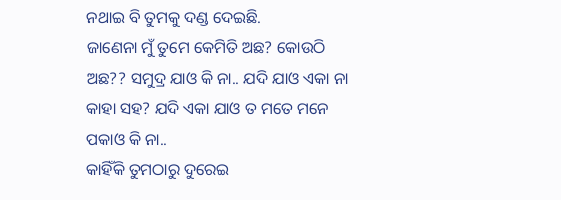ନଥାଇ ବି ତୁମକୁ ଦଣ୍ଡ ଦେଇଛି.
ଜାଣେନା ମୁଁ ତୁମେ କେମିତି ଅଛ? କୋଉଠି ଅଛ?? ସମୁଦ୍ର ଯାଓ କି ନା.. ଯଦି ଯାଓ ଏକା ନା କାହା ସହ? ଯଦି ଏକା ଯାଓ ତ ମତେ ମନେ ପକାଓ କି ନା..
କାହିଁକି ତୁମଠାରୁ ଦୁରେଇ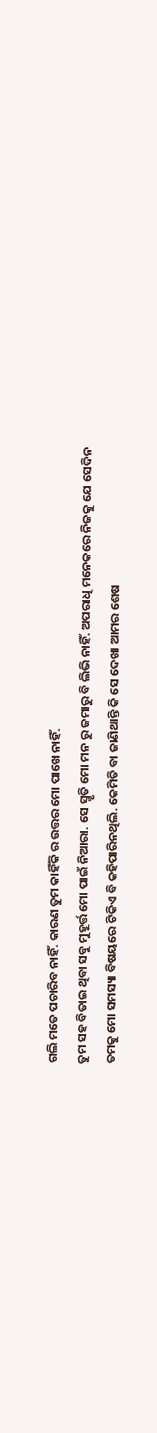ଗଲି ମତେ ପଚାରିବ ନାହିଁ. କାରଣ ତୁମ କାହିଁକି ର ଉତ୍ତର ମୋ ପାଖେ ନାହିଁ.
ତୁମ ସହ ବିତାଇ ଥିବା ସବୁ ମୁହୂର୍ତ୍ତ ମୋ ପାଇଁ ନିଆରା. ସେ ସ୍ମୃତି ମୋ ମନ ରୁ ଜମାରୁ ବି ଲିଭି ନାହିଁ. ଅପରାଧି ମନେକରେ ନିଜକୁ ଯେ ସେଦିନ ତମକୁ ମୋ ସମସ୍ୟା ବିଷୟରେ ଟିକିଏ ବି କହିପାରିନଥିଲି. କେମିତି ବା ଜାଣିଥାନ୍ତି କି ସେ ଦେଖା ଆମର ଶେଷ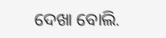ଦେଖା ବୋଲି.